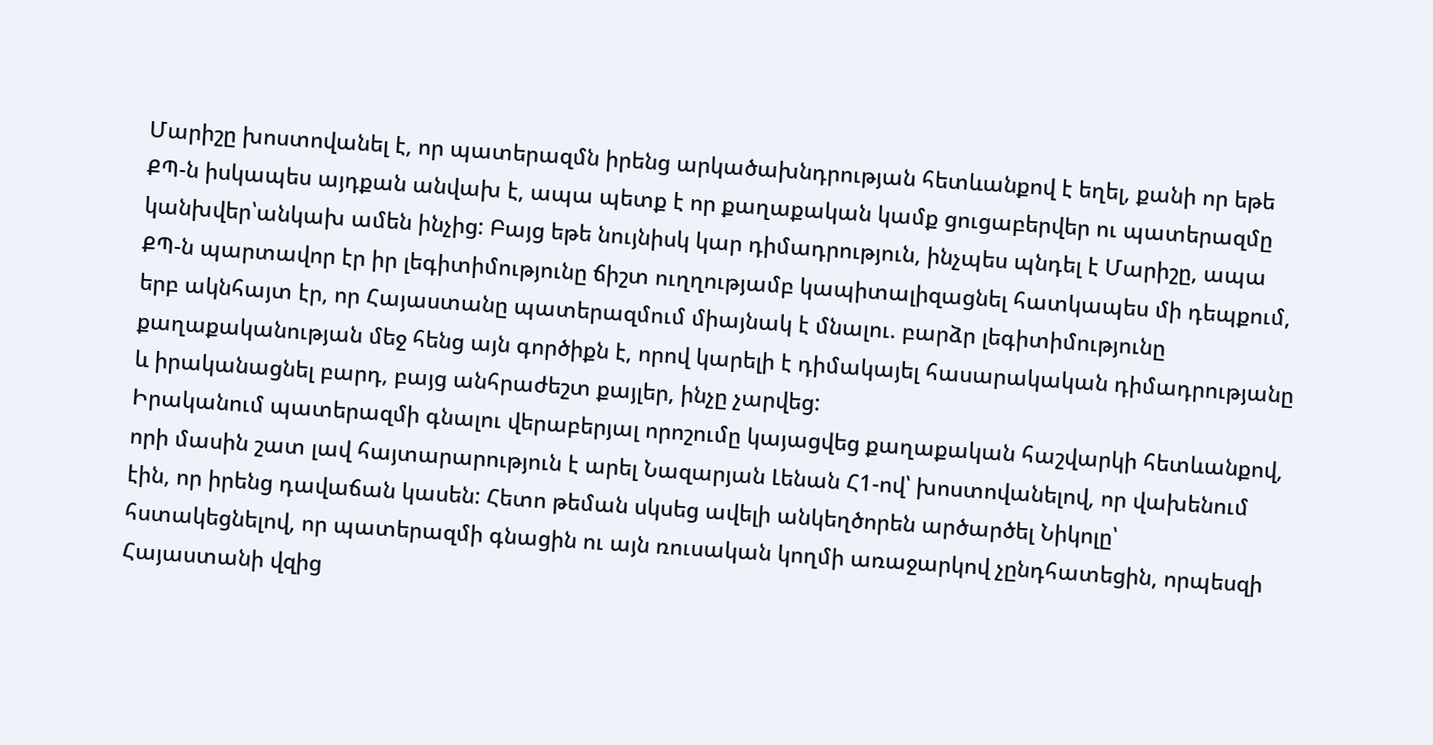Մարիշը խոստովանել է, որ պատերազմն իրենց արկածախնդրության հետևանքով է եղել, քանի որ եթե ՔՊ-ն իսկապես այդքան անվախ է, ապա պետք է որ քաղաքական կամք ցուցաբերվեր ու պատերազմը կանխվեր՝անկախ ամեն ինչից: Բայց եթե նույնիսկ կար դիմադրություն, ինչպես պնդել է Մարիշը, ապա ՔՊ-ն պարտավոր էր իր լեգիտիմությունը ճիշտ ուղղությամբ կապիտալիզացնել հատկապես մի դեպքում, երբ ակնհայտ էր, որ Հայաստանը պատերազմում միայնակ է մնալու. բարձր լեգիտիմությունը քաղաքականության մեջ հենց այն գործիքն է, որով կարելի է դիմակայել հասարակական դիմադրությանը և իրականացնել բարդ, բայց անհրաժեշտ քայլեր, ինչը չարվեց:
Իրականում պատերազմի գնալու վերաբերյալ որոշումը կայացվեց քաղաքական հաշվարկի հետևանքով, որի մասին շատ լավ հայտարարություն է արել Նազարյան Լենան Հ1-ով՝ խոստովանելով, որ վախենում էին, որ իրենց դավաճան կասեն: Հետո թեման սկսեց ավելի անկեղծորեն արծարծել Նիկոլը՝ հստակեցնելով, որ պատերազմի գնացին ու այն ռուսական կողմի առաջարկով չընդհատեցին, որպեսզի Հայաստանի վզից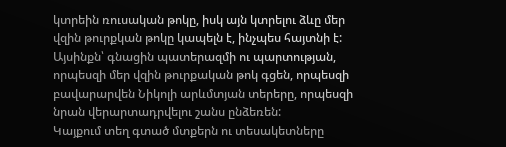կտրեին ռուսական թոկը, իսկ այն կտրելու ձևը մեր վզին թուրքկան թոկը կապելն է, ինչպես հայտնի է: Այսինքն՝ գնացին պատերազմի ու պարտության, որպեսզի մեր վզին թուրքական թոկ գցեն, որպեսզի բավարարվեն Նիկոլի արևմտյան տերերը, որպեսզի նրան վերարտադրվելու շանս ընձեռեն:
Կայքում տեղ գտած մտքերն ու տեսակետները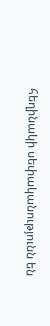հեղինակի սեփականությունն են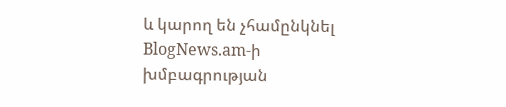և կարող են չհամընկնել BlogNews.am-ի խմբագրության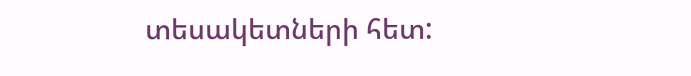տեսակետների հետ: